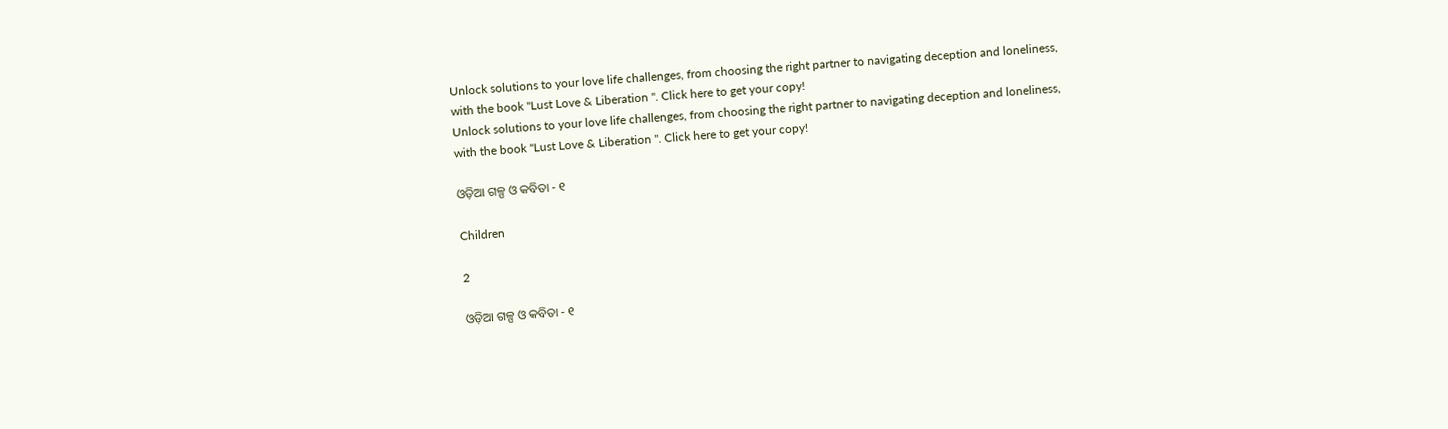Unlock solutions to your love life challenges, from choosing the right partner to navigating deception and loneliness, with the book "Lust Love & Liberation ". Click here to get your copy!
Unlock solutions to your love life challenges, from choosing the right partner to navigating deception and loneliness, with the book "Lust Love & Liberation ". Click here to get your copy!

ଓଡ଼ିଆ ଗଳ୍ପ ଓ କବିତା - ୧

Children

2

ଓଡ଼ିଆ ଗଳ୍ପ ଓ କବିତା - ୧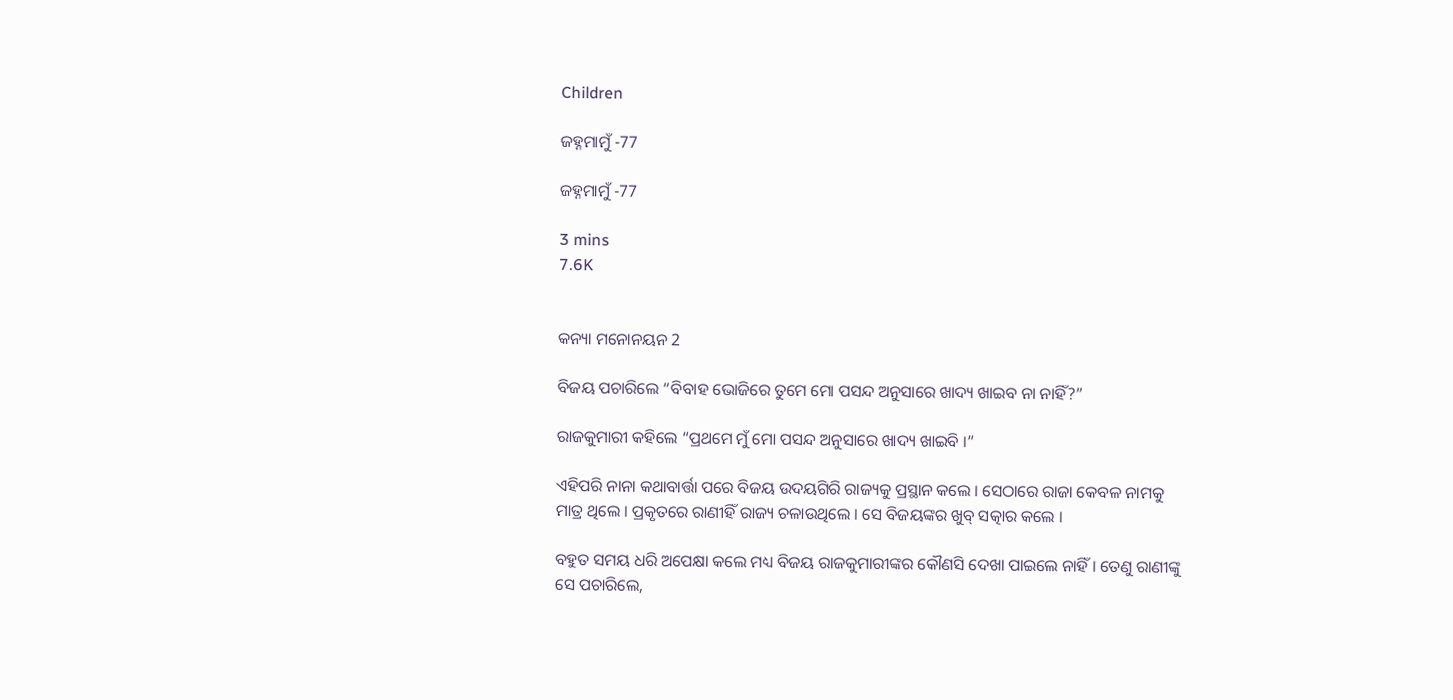Children

ଜହ୍ନମାମୁଁ -77

ଜହ୍ନମାମୁଁ -77

3 mins
7.6K


କନ୍ୟା ମନୋନୟନ 2

ବିଜୟ ପଚାରିଲେ “ବିବାହ ଭୋଜିରେ ତୁମେ ମୋ ପସନ୍ଦ ଅନୁସାରେ ଖାଦ୍ୟ ଖାଇବ ନା ନାହିଁ?”

ରାଜକୁମାରୀ କହିଲେ “ପ୍ରଥମେ ମୁଁ ମୋ ପସନ୍ଦ ଅନୁସାରେ ଖାଦ୍ୟ ଖାଇବି ।”

ଏହିପରି ନାନା କଥାବାର୍ତ୍ତା ପରେ ବିଜୟ ଉଦୟଗିରି ରାଜ୍ୟକୁ ପ୍ରସ୍ଥାନ କଲେ । ସେଠାରେ ରାଜା କେବଳ ନାମକୁ ମାତ୍ର ଥିଲେ । ପ୍ରକୃତରେ ରାଣୀହିଁ ରାଜ୍ୟ ଚଳାଉଥିଲେ । ସେ ବିଜୟଙ୍କର ଖୁବ୍ ସତ୍କାର କଲେ ।

ବହୁତ ସମୟ ଧରି ଅପେକ୍ଷା କଲେ ମଧ୍ୟ ବିଜୟ ରାଜକୁମାରୀଙ୍କର କୌଣସି ଦେଖା ପାଇଲେ ନାହିଁ । ତେଣୁ ରାଣୀଙ୍କୁ ସେ ପଚାରିଲେ,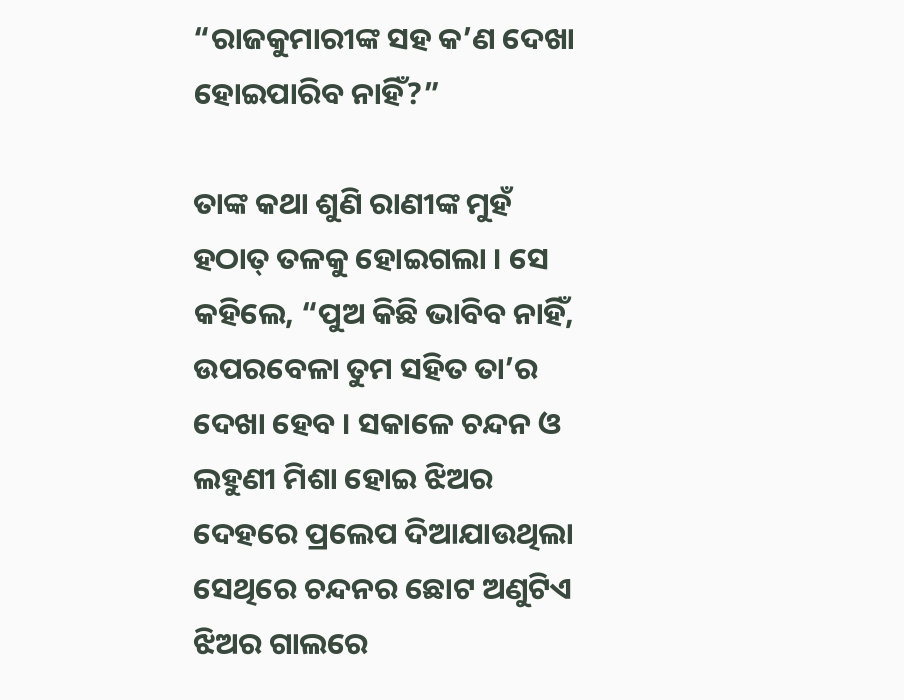“ରାଜକୁମାରୀଙ୍କ ସହ କ’ଣ ଦେଖା ହୋଇପାରିବ ନାହିଁ?”

ତାଙ୍କ କଥା ଶୁଣି ରାଣୀଙ୍କ ମୁହଁ ହଠାତ୍ ତଳକୁ ହୋଇଗଲା । ସେ କହିଲେ, “ପୁଅ କିଛି ଭାବିବ ନାହିଁ, ଉପରବେଳା ତୁମ ସହିତ ତା’ର ଦେଖା ହେବ । ସକାଳେ ଚନ୍ଦନ ଓ ଲହୁଣୀ ମିଶା ହୋଇ ଝିଅର ଦେହରେ ପ୍ରଲେପ ଦିଆଯାଉଥିଲା ସେଥିରେ ଚନ୍ଦନର ଛୋଟ ଅଣୁଟିଏ ଝିଅର ଗାଲରେ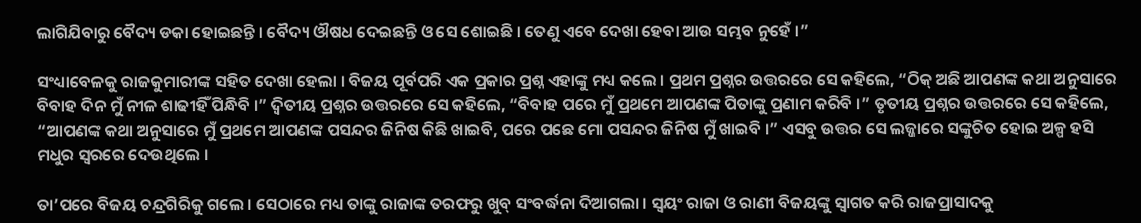ଲାଗିଯିବାରୁ ବୈଦ୍ୟ ଡକା ହୋଇଛନ୍ତି । ବୈଦ୍ୟ ଔଷଧ ଦେଇଛନ୍ତି ଓ ସେ ଶୋଇଛି । ତେଣୁ ଏବେ ଦେଖା ହେବା ଆଉ ସମ୍ଭବ ନୁହେଁ ।”

ସଂଧ୍ୟାବେଳକୁ ରାଜକୁମାରୀଙ୍କ ସହିତ ଦେଖା ହେଲା । ବିଜୟ ପୂର୍ବପରି ଏକ ପ୍ରକାର ପ୍ରଶ୍ନ ଏହାଙ୍କୁ ମଧ୍ୟ କଲେ । ପ୍ରଥମ ପ୍ରଶ୍ନର ଉତ୍ତରରେ ସେ କହିଲେ, “ଠିକ୍ ଅଛି ଆପଣଙ୍କ କଥା ଅନୁସାରେ ବିବାହ ଦିନ ମୁଁ ନୀଳ ଶାଢୀହିଁ ପିନ୍ଧିବି ।” ଦ୍ୱିତୀୟ ପ୍ରଶ୍ନର ଉତ୍ତରରେ ସେ କହିଲେ, “ବିବାହ ପରେ ମୁଁ ପ୍ରଥମେ ଆପଣଙ୍କ ପିତାଙ୍କୁ ପ୍ରଣାମ କରିବି ।” ତୃତୀୟ ପ୍ରଶ୍ନର ଉତ୍ତରରେ ସେ କହିଲେ, “ଆପଣଙ୍କ କଥା ଅନୁସାରେ ମୁଁ ପ୍ରଥମେ ଆପଣଙ୍କ ପସନ୍ଦର ଜିନିଷ କିଛି ଖାଇବି, ପରେ ପଛେ ମୋ ପସନ୍ଦର ଜିନିଷ ମୁଁ ଖାଇବି ।” ଏସବୁ ଉତ୍ତର ସେ ଲଜ୍ଜାରେ ସଙ୍କୁଚିତ ହୋଇ ଅଳ୍ପ ହସି ମଧୁର ସ୍ୱରରେ ଦେଉଥିଲେ ।

ତା’ପରେ ବିଜୟ ଚନ୍ଦ୍ରଗିରିକୁ ଗଲେ । ସେଠାରେ ମଧ୍ୟ ତାଙ୍କୁ ରାଜାଙ୍କ ତରଫରୁ ଖୁବ୍ ସଂବର୍ଦ୍ଧନା ଦିଆଗଲା । ସ୍ୱୟଂ ରାଜା ଓ ରାଣୀ ବିଜୟଙ୍କୁ ସ୍ୱାଗତ କରି ରାଜପ୍ରାସାଦକୁ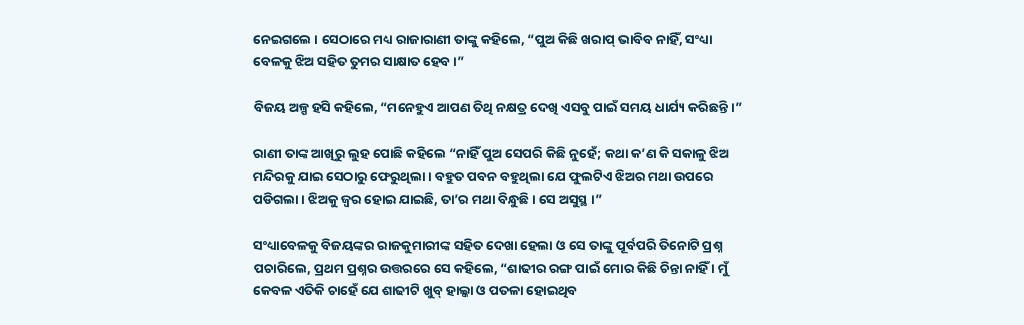ନେଇଗଲେ । ସେଠାରେ ମଧ୍ୟ ରାଜାରାଣୀ ତାଙ୍କୁ କହିଲେ, “ପୁଅ କିଛି ଖରାପ୍ ଭାବିବ ନାହିଁ, ସଂଧ୍ୟା ବେଳକୁ ଝିଅ ସହିତ ତୁମର ସାକ୍ଷାତ ହେବ ।”

ବିଜୟ ଅଳ୍ପ ହସି କହିଲେ, “ମନେହୁଏ ଆପଣ ତିଥି ନକ୍ଷତ୍ର ଦେଖି ଏସବୁ ପାଇଁ ସମୟ ଧାର୍ଯ୍ୟ କରିଛନ୍ତି ।”

ରାଣୀ ତାଙ୍କ ଆଖିରୁ ଲୁହ ପୋଛି କହିଲେ “ନାହିଁ ପୁଅ ସେପରି କିଛି ନୁହେଁ; କଥା କ’ଣ କି ସକାଳୁ ଝିଅ ମନ୍ଦିରକୁ ଯାଇ ସେଠାରୁ ଫେରୁଥିଲା । ବହୁତ ପବନ ବହୁଥିଲା ଯେ ଫୁଲଟିଏ ଝିଅର ମଥା ଉପରେ ପଡିଗଲା । ଝିଅକୁ ଜ୍ୱର ହୋଇ ଯାଇଛି, ତା’ର ମଥା ବିନ୍ଧୁଛି । ସେ ଅସୁସ୍ଥ ।”

ସଂଧ୍ୟାବେଳକୁ ବିଜୟଙ୍କର ରାଜକୁମାରୀଙ୍କ ସହିତ ଦେଖା ହେଲା ଓ ସେ ତାଙ୍କୁ ପୂର୍ବପରି ତିନୋଟି ପ୍ରଶ୍ନ ପଚାରିଲେ, ପ୍ରଥମ ପ୍ରଶ୍ନର ଉତ୍ତରରେ ସେ କହିଲେ, “ଶାଢୀର ରଙ୍ଗ ପାଇଁ ମୋର କିଛି ଚିନ୍ତା ନାହିଁ । ମୁଁ କେବଳ ଏତିକି ଚାହେଁ ଯେ ଶାଢୀଟି ଖୁବ୍ ହାଲ୍କା ଓ ପତଳା ହୋଇଥିବ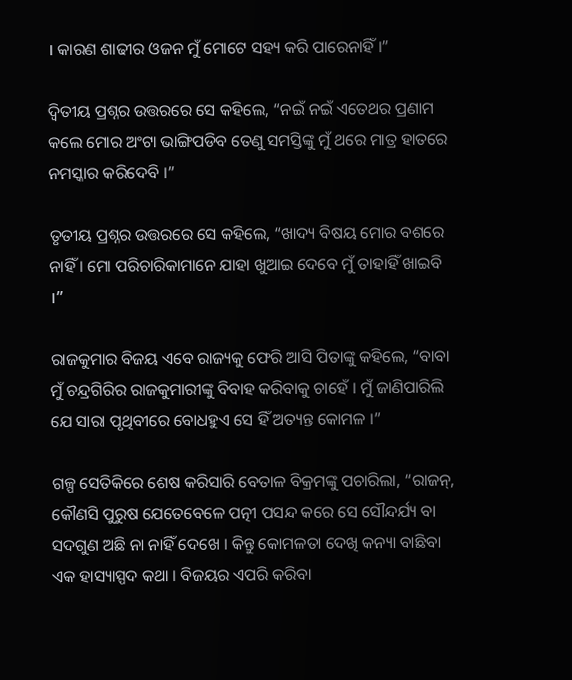। କାରଣ ଶାଢୀର ଓଜନ ମୁଁ ମୋଟେ ସହ୍ୟ କରି ପାରେନାହିଁ ।”

ଦ୍ୱିତୀୟ ପ୍ରଶ୍ନର ଉତ୍ତରରେ ସେ କହିଲେ, “ନଇଁ ନଇଁ ଏତେଥର ପ୍ରଣାମ କଲେ ମୋର ଅଂଟା ଭାଙ୍ଗିପଡିବ ତେଣୁ ସମସ୍ତିଙ୍କୁ ମୁଁ ଥରେ ମାତ୍ର ହାତରେ ନମସ୍କାର କରିଦେବି ।”

ତୃତୀୟ ପ୍ରଶ୍ନର ଉତ୍ତରରେ ସେ କହିଲେ, “ଖାଦ୍ୟ ବିଷୟ ମୋର ବଶରେ ନାହିଁ । ମୋ ପରିଚାରିକାମାନେ ଯାହା ଖୁଆଇ ଦେବେ ମୁଁ ତାହାହିଁ ଖାଇବି ।”

ରାଜକୁମାର ବିଜୟ ଏବେ ରାଜ୍ୟକୁ ଫେରି ଆସି ପିତାଙ୍କୁ କହିଲେ, “ବାବା ମୁଁ ଚନ୍ଦ୍ରଗିରିର ରାଜକୁମାରୀଙ୍କୁ ବିବାହ କରିବାକୁ ଚାହେଁ । ମୁଁ ଜାଣିପାରିଲି ଯେ ସାରା ପୃଥିବୀରେ ବୋଧହୁଏ ସେ ହିଁ ଅତ୍ୟନ୍ତ କୋମଳ ।”

ଗଳ୍ପ ସେତିକିରେ ଶେଷ କରିସାରି ବେତାଳ ବିକ୍ରମଙ୍କୁ ପଚାରିଲା, “ରାଜନ୍, କୌଣସି ପୁରୁଷ ଯେତେବେଳେ ପତ୍ନୀ ପସନ୍ଦ କରେ ସେ ସୌନ୍ଦର୍ଯ୍ୟ ବା ସଦଗୁଣ ଅଛି ନା ନାହିଁ ଦେଖେ । କିନ୍ତୁ କୋମଳତା ଦେଖି କନ୍ୟା ବାଛିବା ଏକ ହାସ୍ୟାସ୍ପଦ କଥା । ବିଜୟର ଏପରି କରିବା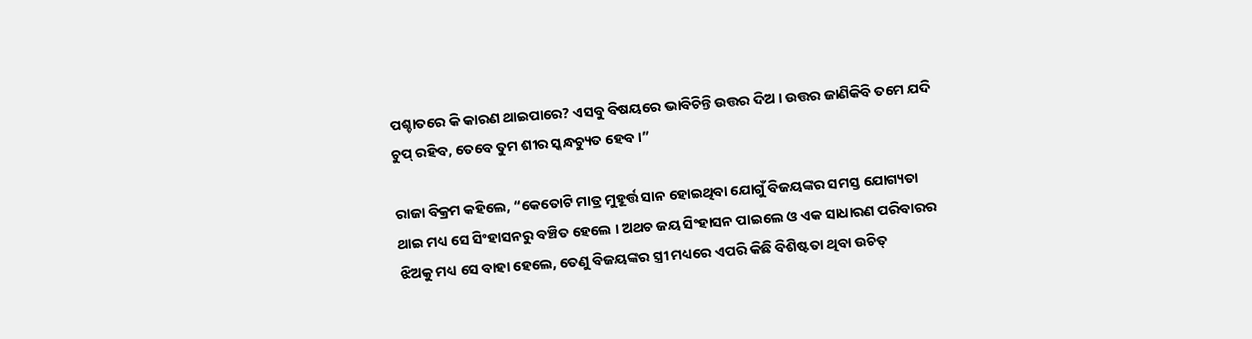ପଶ୍ଚାତରେ କି କାରଣ ଥାଇପାରେ? ଏସବୁ ବିଷୟରେ ଭାବିଚିନ୍ତି ଉତ୍ତର ଦିଅ । ଉତ୍ତର ଜାଣିକିବି ତମେ ଯଦି ଚୁପ୍ ରହିବ, ତେବେ ତୁମ ଶୀର ସ୍କନ୍ଧଚ୍ୟୁତ ହେବ ।”

ରାଜା ବିକ୍ରମ କହିଲେ, “କେତୋଟି ମାତ୍ର ମୁହୂର୍ତ୍ତ ସାନ ହୋଇଥିବା ଯୋଗୁଁ ବିଜୟଙ୍କର ସମସ୍ତ ଯୋଗ୍ୟତା ଥାଇ ମଧ୍ୟ ସେ ସିଂହାସନରୁ ବଞ୍ଚିତ ହେଲେ । ଅଥଚ ଜୟ ସିଂହାସନ ପାଇଲେ ଓ ଏକ ସାଧାରଣ ପରିବାରର ଝିଅକୁ ମଧ୍ୟ ସେ ବାହା ହେଲେ, ତେଣୁ ବିଜୟଙ୍କର ସ୍ତ୍ରୀ ମଧ୍ୟରେ ଏପରି କିଛି ବିଶିଷ୍ଟତା ଥିବା ଉଚିତ୍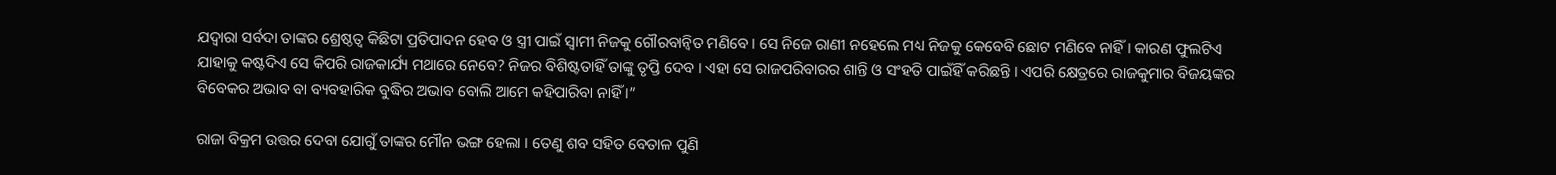ଯଦ୍ୱାରା ସର୍ବଦା ତାଙ୍କର ଶ୍ରେଷ୍ଠତ୍ୱ କିଛିଟା ପ୍ରତିପାଦନ ହେବ ଓ ସ୍ତ୍ରୀ ପାଇଁ ସ୍ୱାମୀ ନିଜକୁ ଗୌରବାନ୍ୱିତ ମଣିବେ । ସେ ନିଜେ ରାଣୀ ନହେଲେ ମଧ୍ୟ ନିଜକୁ କେବେବି ଛୋଟ ମଣିବେ ନାହିଁ । କାରଣ ଫୁଲଟିଏ ଯାହାକୁ କଷ୍ଟଦିଏ ସେ କିପରି ରାଜକାର୍ଯ୍ୟ ମଥାରେ ନେବେ? ନିଜର ବିଶିଷ୍ଟତାହିଁ ତାଙ୍କୁ ତୃପ୍ତି ଦେବ । ଏହା ସେ ରାଜପରିବାରର ଶାନ୍ତି ଓ ସଂହତି ପାଇଁହିଁ କରିଛନ୍ତି । ଏପରି କ୍ଷେତ୍ରରେ ରାଜକୁମାର ବିଜୟଙ୍କର ବିବେକର ଅଭାବ ବା ବ୍ୟବହାରିକ ବୁଦ୍ଧିର ଅଭାବ ବୋଲି ଆମେ କହିପାରିବା ନାହିଁ ।”

ରାଜା ବିକ୍ରମ ଉତ୍ତର ଦେବା ଯୋଗୁଁ ତାଙ୍କର ମୌନ ଭଙ୍ଗ ହେଲା । ତେଣୁ ଶବ ସହିତ ବେତାଳ ପୁଣି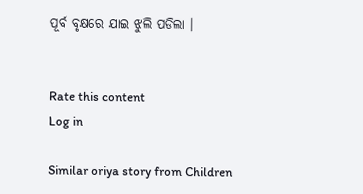ପୂର୍ବ ବୃକ୍ଷରେ ଯାଇ ଝୁଲି ପଡିଲା ।


Rate this content
Log in

Similar oriya story from Children